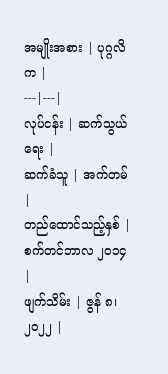အမျိုးအစား | ပုဂ္ဂလိက |
---|---|
လုပ်ငန်း | ဆက်သွယ်ရေး |
ဆက်ခံသူ | အက်တမ် |
တည်ထောင်သည့်နှစ် | စက်တင်ဘာလ ၂၀၁၄ |
ဖျက်သိမ်း | ဇွန် ၈၊ ၂၀၂၂ |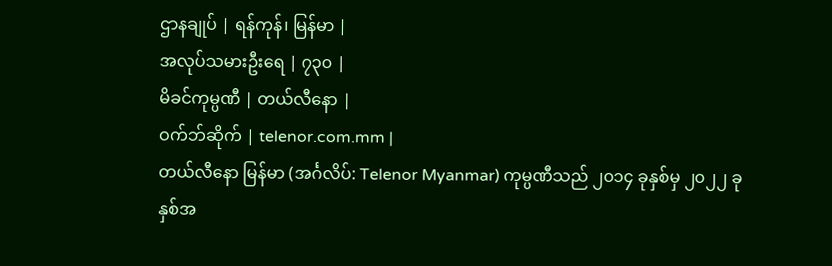ဌာနချုပ် | ရန်ကုန်၊ မြန်မာ |
အလုပ်သမားဦးရေ | ၇၃၀ |
မိခင်ကုမ္ပဏီ | တယ်လီနော |
ဝက်ဘ်ဆိုက် | telenor.com.mm |
တယ်လီနော မြန်မာ (အင်္ဂလိပ်: Telenor Myanmar) ကုမ္ပဏီသည် ၂၀၁၄ ခုနှစ်မှ ၂၀၂၂ ခုနှစ်အ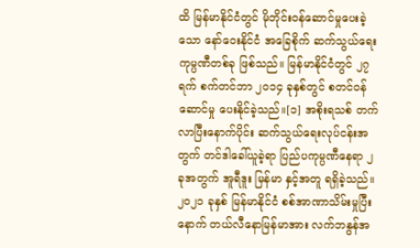ထိ မြန်မာနိုင်ငံတွင် မိုဘိုင်းဝန်ဆောင်မှုပေးခဲ့သော နော်ဝေးနိုင်ငံ အခြေစိုက် ဆက်သွယ်ရေး ကုမ္ပဏီတစ်ခု ဖြစ်သည်။ မြန်မာနိုင်ငံတွင် ၂၇ ရက် စက်တင်ဘာ ၂၀၁၄ ခုနှစ်တွင် စတင်ဝန်ဆောင်မှု ပေးနိုင်ခဲ့သည်။[၁] အစိုးရသစ် တက်လာပြီးနောက်ပိုင်း ဆက်သွယ်ရေးလုပ်ငန်းအတွက် တင်ဒါခေါ်ယူခဲ့ရာ ပြည်ပကုမ္ပဏီနေရာ ၂ ခုအတွက် အူရီဒူး မြန်မာ နှင့်အတူ ရရှိခဲ့သည်။ ၂၀၂၁ ခုနှစ် မြန်မာနိုင်ငံ စစ်အာဏာသိမ်းမှုပြီးနောက် တယ်လီနောမြန်မာအား လက်ဘနွန်အ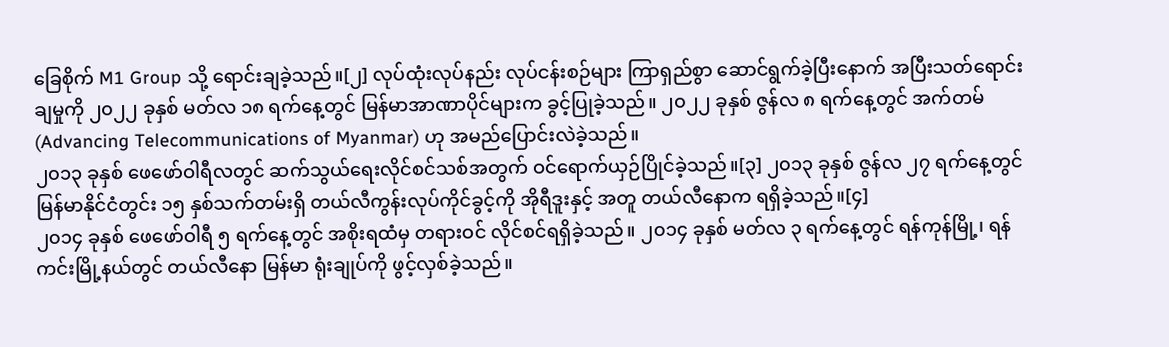ခြေစိုက် M1 Group သို့ ရောင်းချခဲ့သည်။[၂] လုပ်ထုံးလုပ်နည်း လုပ်ငန်းစဉ်များ ကြာရှည်စွာ ဆောင်ရွက်ခဲ့ပြီးနောက် အပြီးသတ်ရောင်းချမှုကို ၂၀၂၂ ခုနှစ် မတ်လ ၁၈ ရက်နေ့တွင် မြန်မာအာဏာပိုင်များက ခွင့်ပြုခဲ့သည်။ ၂၀၂၂ ခုနှစ် ဇွန်လ ၈ ရက်နေ့တွင် အက်တမ် (Advancing Telecommunications of Myanmar) ဟု အမည်ပြောင်းလဲခဲ့သည်။
၂၀၁၃ ခုနှစ် ဖေဖော်ဝါရီလတွင် ဆက်သွယ်ရေးလိုင်စင်သစ်အတွက် ဝင်ရောက်ယှဉ်ပြိုင်ခဲ့သည်။[၃] ၂၀၁၃ ခုနှစ် ဇွန်လ ၂၇ ရက်နေ့တွင် မြန်မာနိုင်ငံတွင်း ၁၅ နှစ်သက်တမ်းရှိ တယ်လီကွန်းလုပ်ကိုင်ခွင့်ကို အိုရီဒူးနှင့် အတူ တယ်လီနောက ရရှိခဲ့သည်။[၄]
၂၀၁၄ ခုနှစ် ဖေဖော်ဝါရီ ၅ ရက်နေ့တွင် အစိုးရထံမှ တရားဝင် လိုင်စင်ရရှိခဲ့သည်။ ၂၀၁၄ ခုနှစ် မတ်လ ၃ ရက်နေ့တွင် ရန်ကုန်မြို့၊ ရန်ကင်းမြို့နယ်တွင် တယ်လီနော မြန်မာ ရုံးချုပ်ကို ဖွင့်လှစ်ခဲ့သည်။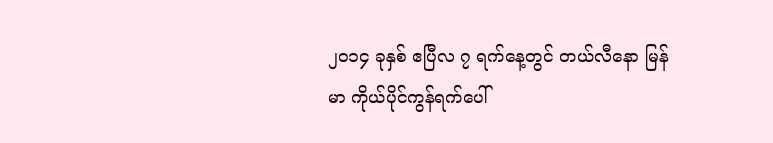၂၀၁၄ ခုနှစ် ဧပြီလ ၇ ရက်နေ့တွင် တယ်လီနော မြန်မာ ကိုယ်ပိုင်ကွန်ရက်ပေါ်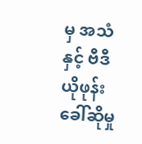မှ အသံနှင့် ဗီဒီယိုဖုန်း ခေါ်ဆိုမှု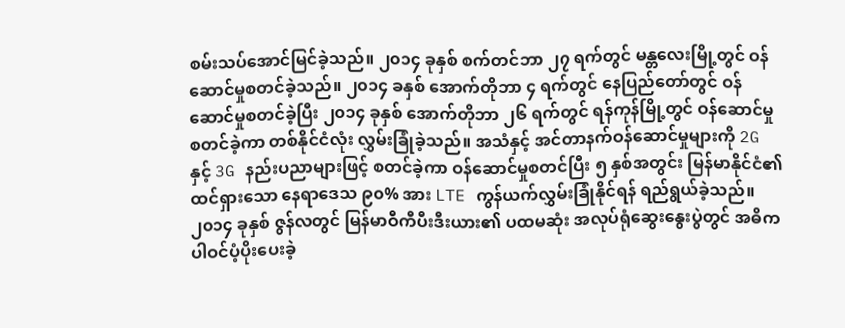စမ်းသပ်အောင်မြင်ခဲ့သည်။ ၂၀၁၄ ခုနှစ် စက်တင်ဘာ ၂၇ ရက်တွင် မန္တလေးမြို့တွင် ဝန်ဆောင်မှုစတင်ခဲ့သည်။ ၂၀၁၄ ခနှစ် အောက်တိုဘာ ၄ ရက်တွင် နေပြည်တော်တွင် ဝန်ဆောင်မှုစတင်ခဲ့ပြီး ၂၀၁၄ ခုနှစ် အောက်တိုဘာ ၂၆ ရက်တွင် ရန်ကုန်မြို့တွင် ဝန်ဆောင်မှုစတင်ခဲ့ကာ တစ်နိုင်ငံလုံး လွှမ်းခြုံခဲ့သည်။ အသံနှင့် အင်တာနက်ဝန်ဆောင်မှုများကို 2G နှင့် 3G နည်းပညာများဖြင့် စတင်ခဲ့ကာ ဝန်ဆောင်မှုစတင်ပြီး ၅ နှစ်အတွင်း မြန်မာနိုင်ငံ၏ ထင်ရှားသော နေရာဒေသ ၉၀% အား LTE ကွန်ယက်လွှမ်းခြုံနိုင်ရန် ရည်ရွယ်ခဲ့သည်။
၂၀၁၄ ခုနှစ် ဇွန်လတွင် မြန်မာဝီကီပီးဒီးယား၏ ပထမဆုံး အလုပ်ရုံဆွေးနွေးပွဲတွင် အဓိက ပါဝင်ပံ့ပိုးပေးခဲ့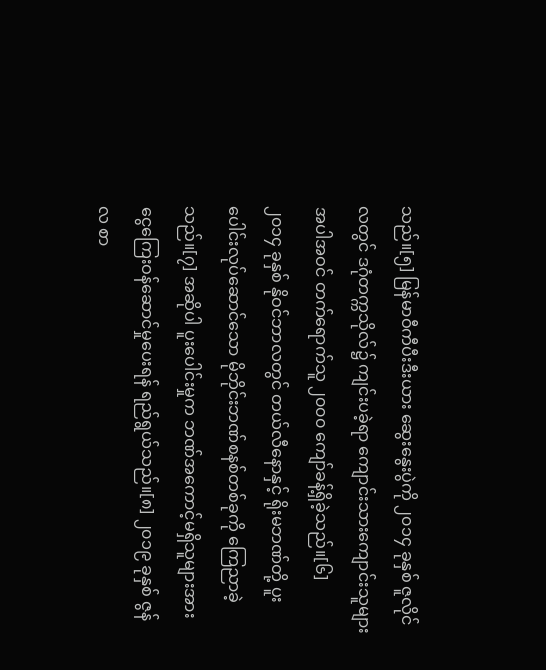သည်။[၅] မြန်မာဝီကီပီးဒီးယား ဆွေးနွေးပွဲကို ၂၀၁၄ ခုနှစ် ဇူလိုင်လတွင် ဒဂုံတက္ကသိုလ်၌ ကျင်းပခဲ့ရာ ကျောင်းသားကျောင်းသူများအပါအဝင် တက်ရောက်သူ ၂၀၀၀ ကျော်ခန့်ရှိခဲ့သည်။[၆]
၂၀၁၄ ခုနှစ် နိုဝင်ဘာလတွင် တယ်လီနောနှင့် ရိုးမဘဏ်တို့ ပူးပေါင်းလုပ်ဆောင်သော မိုဘိုင်းဘဏ်စနစ်တစ်ခုကို ကြေညာခဲ့သည်။[၇] အဆိုပါ ပူးပေါင်းမှုက ဘဏ်အကောင့်မရှိသူများအား ငွေကြေးဝန်ဆောင်မှုပေးရန် ရည်ရွယ်သည်။[၈] ၂၀၁၉ ခုနှစ် ဇွန်လ စာ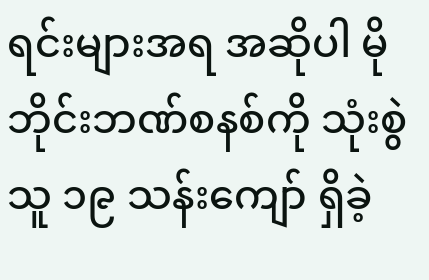ရင်းများအရ အဆိုပါ မိုဘိုင်းဘဏ်စနစ်ကို သုံးစွဲသူ ၁၉ သန်းကျော် ရှိခဲ့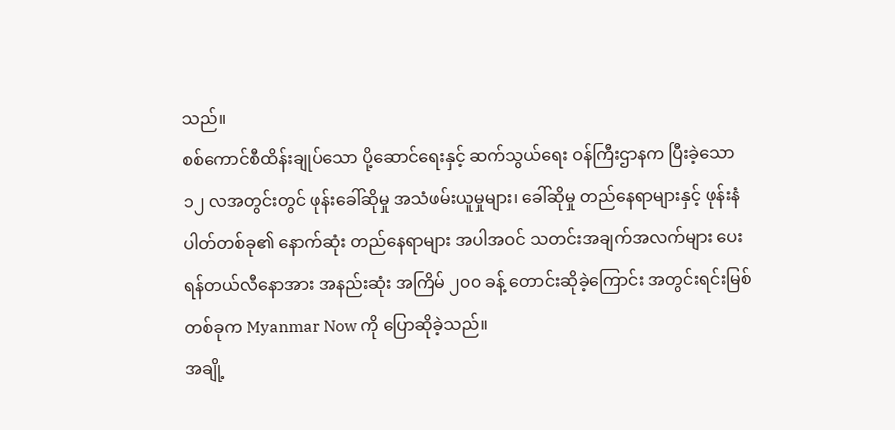သည်။
စစ်ကောင်စီထိန်းချုပ်သော ပို့ဆောင်ရေးနှင့် ဆက်သွယ်ရေး ဝန်ကြီးဌာနက ပြီးခဲ့သော ၁၂ လအတွင်းတွင် ဖုန်းခေါ်ဆိုမှု အသံဖမ်းယူမှုများ၊ ခေါ်ဆိုမှု တည်နေရာများနှင့် ဖုန်းနံပါတ်တစ်ခု၏ နောက်ဆုံး တည်နေရာများ အပါအဝင် သတင်းအချက်အလက်များ ပေးရန်တယ်လီနောအား အနည်းဆုံး အကြိမ် ၂၀၀ ခန့် တောင်းဆိုခဲ့ကြောင်း အတွင်းရင်းမြစ်တစ်ခုက Myanmar Now ကို ပြောဆိုခဲ့သည်။
အချို့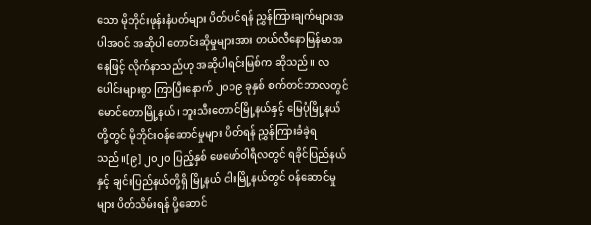သော မိုဘိုင်းဖုန်းနံပတ်များ ပိတ်ပင်ရန် ညွှန်ကြားချက်များအပါအဝင် အဆိုပါ တောင်းဆိုမှုများအား တယ်လီနောမြန်မာအနေဖြင့် လိုက်နာသည်ဟု အဆိုပါရင်းမြစ်က ဆိုသည်။ လပေါင်းများစွာ ကြာပြီးနောက် ၂၀၁၉ ခုနှစ် စက်တင်ဘာလတွင် မောင်တောမြို့နယ်၊ ဘူးသီးတောင်မြို့နယ်နှင့် မြေပုံမြို့နယ်တို့တွင် မိုဘိုင်းဝန်ဆောင်မှုများ ပိတ်ရန် ညွှန်ကြားခံခဲ့ရသည်။[၉] ၂၀၂၀ ပြည့်နှစ် ဖေဖော်ဝါရီလတွင် ရခိုင်ပြည်နယ်နှင့် ချင်းပြည်နယ်တို့ရှိ မြို့နယ် ငါးမြို့နယ်တွင် ဝန်ဆောင်မှုများ ပိတ်သိမ်းရန် ပို့ဆောင်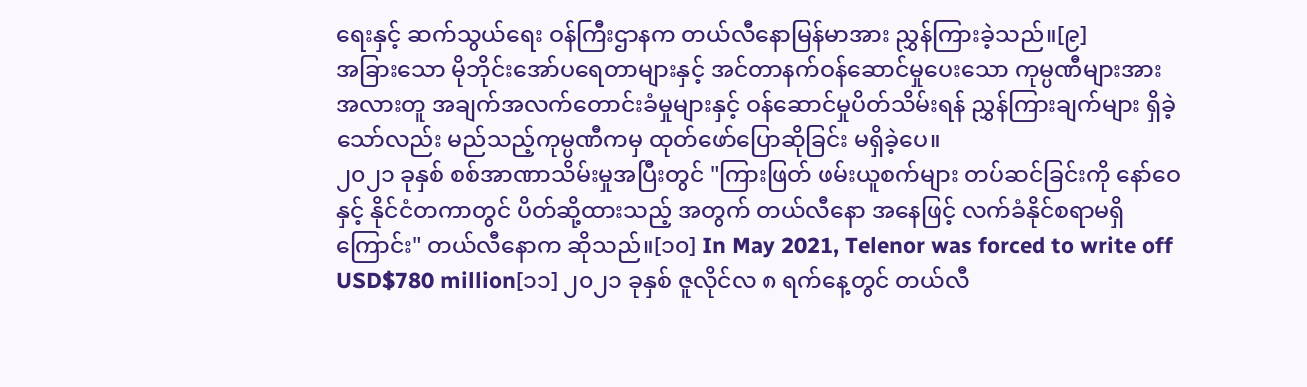ရေးနှင့် ဆက်သွယ်ရေး ဝန်ကြီးဌာနက တယ်လီနောမြန်မာအား ညွှန်ကြားခဲ့သည်။[၉]
အခြားသော မိုဘိုင်းအော်ပရေတာများနှင့် အင်တာနက်ဝန်ဆောင်မှုပေးသော ကုမ္ပဏီများအား အလားတူ အချက်အလက်တောင်းခံမှုများနှင့် ဝန်ဆောင်မှုပိတ်သိမ်းရန် ညွှန်ကြားချက်များ ရှိခဲ့သော်လည်း မည်သည့်ကုမ္ပဏီကမှ ထုတ်ဖော်ပြောဆိုခြင်း မရှိခဲ့ပေ။
၂၀၂၁ ခုနှစ် စစ်အာဏာသိမ်းမှုအပြီးတွင် "ကြားဖြတ် ဖမ်းယူစက်များ တပ်ဆင်ခြင်းကို နော်ဝေနှင့် နိုင်ငံတကာတွင် ပိတ်ဆို့ထားသည့် အတွက် တယ်လီနော အနေဖြင့် လက်ခံနိုင်စရာမရှိကြောင်း" တယ်လီနောက ဆိုသည်။[၁၀] In May 2021, Telenor was forced to write off USD$780 million[၁၁] ၂၀၂၁ ခုနှစ် ဇူလိုင်လ ၈ ရက်နေ့တွင် တယ်လီ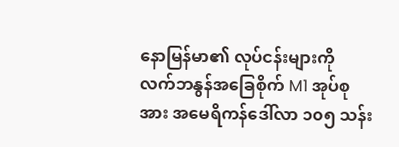နောမြန်မာ၏ လုပ်ငန်းများကို လက်ဘနွန်အခြေစိုက် M1 အုပ်စုအား အမေရိကန်ဒေါ်လာ ၁၀၅ သန်း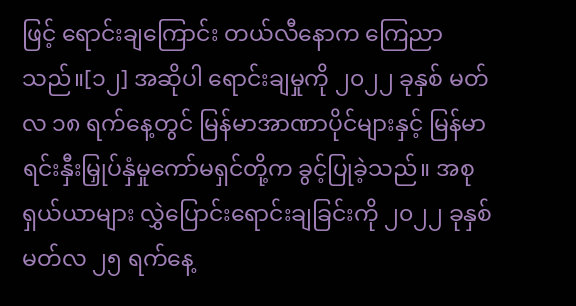ဖြင့် ရောင်းချကြောင်း တယ်လီနောက ကြေညာသည်။[၁၂] အဆိုပါ ရောင်းချမှုကို ၂၀၂၂ ခုနှစ် မတ်လ ၁၈ ရက်နေ့တွင် မြန်မာအာဏာပိုင်များနှင့် မြန်မာရင်းနှီးမြှုပ်နှံမှုကော်မရှင်တို့က ခွင့်ပြုခဲ့သည်။ အစုရှယ်ယာများ လွှဲပြောင်းရောင်းချခြင်းကို ၂၀၂၂ ခုနှစ် မတ်လ ၂၅ ရက်နေ့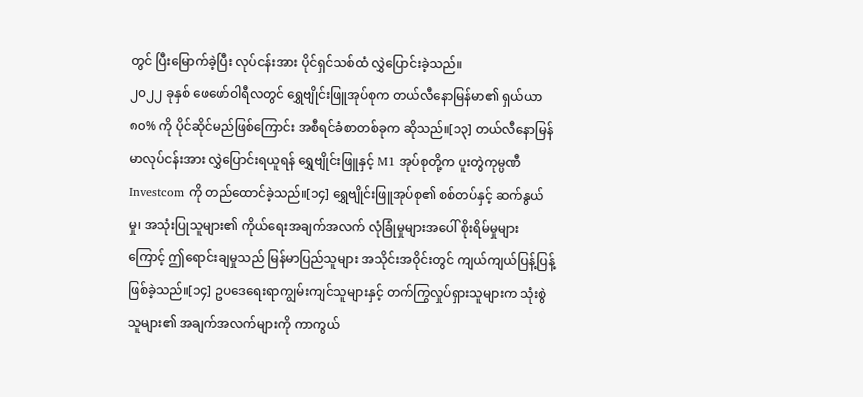တွင် ပြီးမြောက်ခဲ့ပြီး လုပ်ငန်းအား ပိုင်ရှင်သစ်ထံ လွှဲပြောင်းခဲ့သည်။
၂၀၂၂ ခုနှစ် ဖေဖော်ဝါရီလတွင် ရွှေဗျိုင်းဖြူအုပ်စုက တယ်လီနောမြန်မာ၏ ရှယ်ယာ ၈၀% ကို ပိုင်ဆိုင်မည်ဖြစ်ကြောင်း အစီရင်ခံစာတစ်ခုက ဆိုသည်။[၁၃] တယ်လီနောမြန်မာလုပ်ငန်းအား လွှဲပြောင်းရယူရန် ရွှေဗျိုင်းဖြူနှင့် M1 အုပ်စုတို့က ပူးတွဲကုမ္ပဏီ Investcom ကို တည်ထောင်ခဲ့သည်။[၁၄] ရွှေဗျိုင်းဖြူအုပ်စု၏ စစ်တပ်နှင့် ဆက်နွယ်မှု၊ အသုံးပြုသူများ၏ ကိုယ်ရေးအချက်အလက် လုံခြုံမှုများအပေါ် စိုးရိမ်မှုများကြောင့် ဤရောင်းချမှုသည် မြန်မာပြည်သူများ အသိုင်းအဝိုင်းတွင် ကျယ်ကျယ်ပြန့်ပြန့် ဖြစ်ခဲ့သည်။[၁၄] ဥပဒေရေးရာကျွမ်းကျင်သူများနှင့် တက်ကြွလှုပ်ရှားသူများက သုံးစွဲသူများ၏ အချက်အလက်များကို ကာကွယ်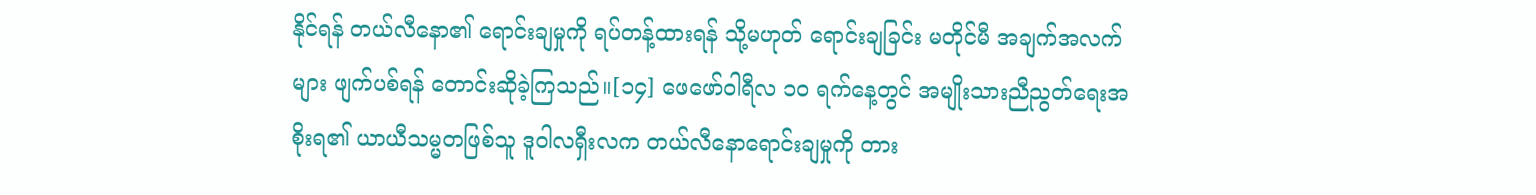နိုင်ရန် တယ်လီနော၏ ရောင်းချမှုကို ရပ်တန့်ထားရန် သို့မဟုတ် ရောင်းချခြင်း မတိုင်မီ အချက်အလက်များ ဖျက်ပစ်ရန် တောင်းဆိုခဲ့ကြသည်။[၁၄] ဖေဖော်ဝါရီလ ၁၀ ရက်နေ့တွင် အမျိုးသားညီညွတ်ရေးအစိုးရ၏ ယာယီသမ္မတဖြစ်သူ ဒူဝါလရှီးလက တယ်လီနောရောင်းချမှုကို တား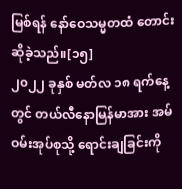မြစ်ရန် နော်ဝေသမ္မတထံ တောင်းဆိုခဲ့သည်။[၁၅]
၂၀၂၂ ခုနှစ် မတ်လ ၁၈ ရက်နေ့တွင် တယ်လီနောမြန်မာအား အမ်ဝမ်းအုပ်စုသို့ ရောင်းချခြင်းကို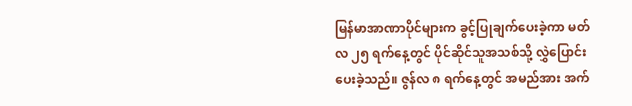မြန်မာအာဏာပိုင်များက ခွင့်ပြုချက်ပေးခဲ့ကာ မတ်လ ၂၅ ရက်နေ့တွင် ပိုင်ဆိုင်သူအသစ်သို့ လွှဲပြောင်းပေးခဲ့သည်။ ဇွန်လ ၈ ရက်နေ့တွင် အမည်အား အက်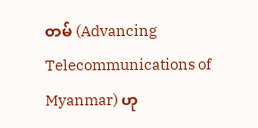တမ် (Advancing Telecommunications of Myanmar) ဟု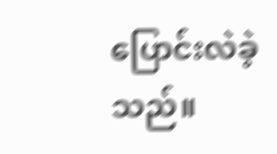ပြောင်းလဲခဲ့သည်။